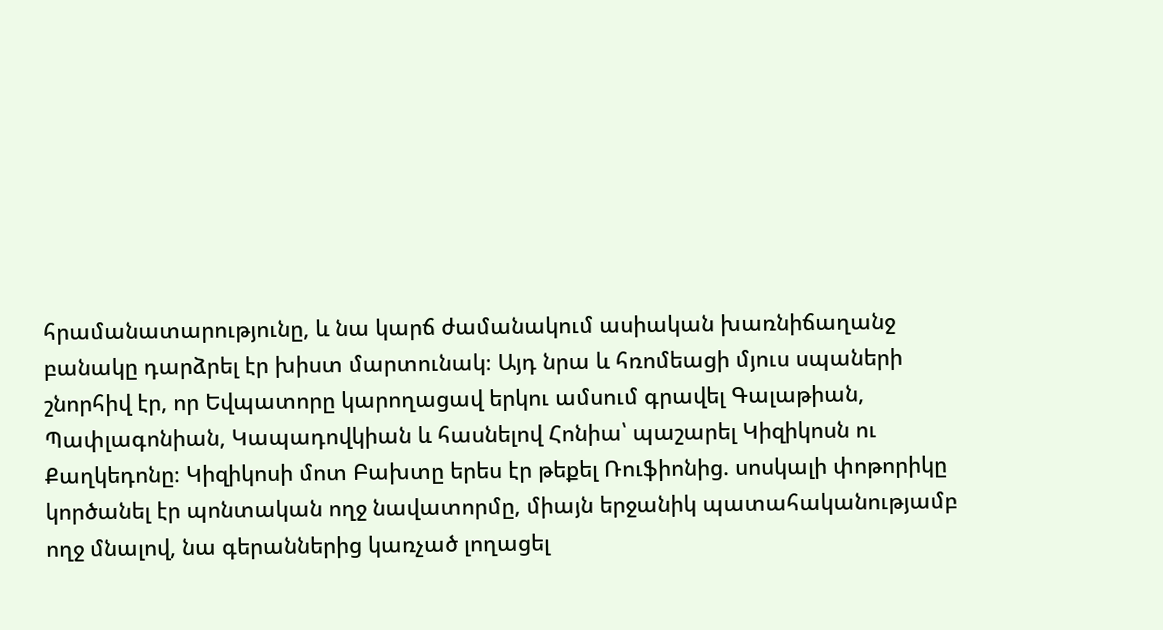հրամանատարությունը, և նա կարճ ժամանակում ասիական խառնիճաղանջ
բանակը դարձրել էր խիստ մարտունակ։ Այդ նրա և հռոմեացի մյուս սպաների
շնորհիվ էր, որ Եվպատորը կարողացավ երկու ամսում գրավել Գալաթիան,
Պափլագոնիան, Կապադովկիան և հասնելով Հոնիա՝ պաշարել Կիզիկոսն ու
Քաղկեդոնը։ Կիզիկոսի մոտ Բախտը երես էր թեքել Ռուֆիոնից. սոսկալի փոթորիկը
կործանել էր պոնտական ողջ նավատորմը, միայն երջանիկ պատահականությամբ
ողջ մնալով, նա գերաններից կառչած լողացել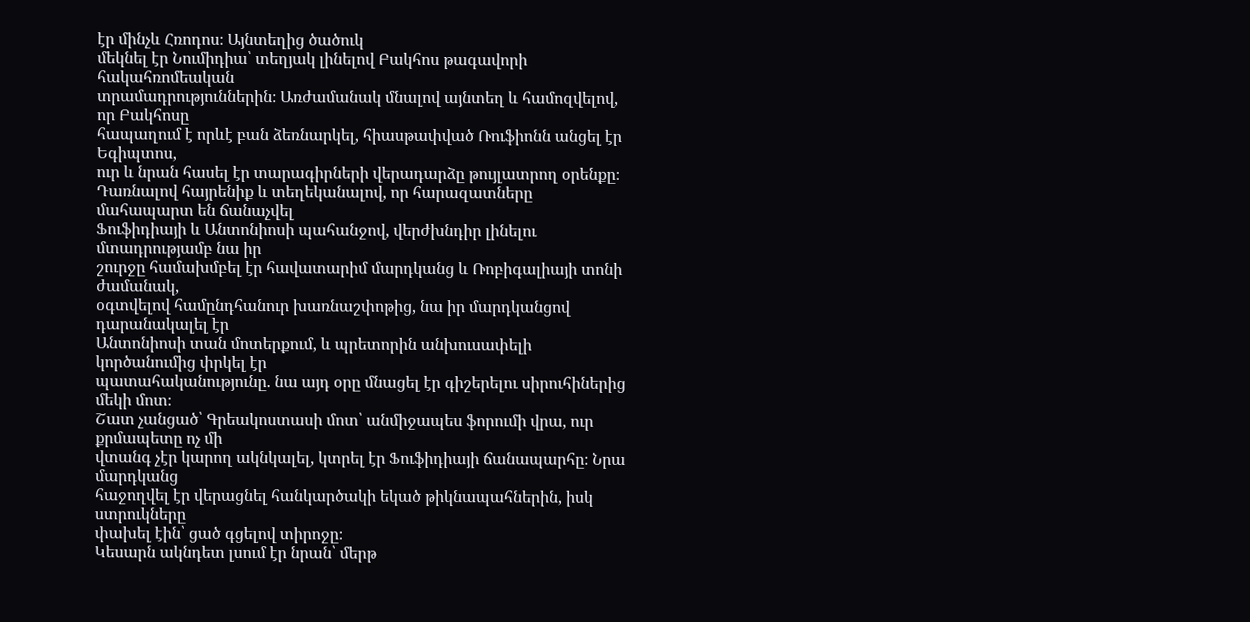էր մինչև Հռոդոս։ Այնտեղից ծածուկ
մեկնել էր Նումիդիա՝ տեղյակ լինելով Բակհոս թագավորի հակահռոմեական
տրամադրություններին։ Առժամանակ մնալով այնտեղ և համոզվելով, որ Բակհոսը
հապաղում է որևէ բան ձեռնարկել, հիասթափված Ռուֆիոնն անցել էր Եգիպտոս,
ուր և նրան հասել էր տարագիրների վերադարձը թույլատրող օրենքը։
Դառնալով հայրենիք և տեղեկանալով, որ հարազատները մահապարտ են ճանաչվել
Ֆուֆիդիայի և Անտոնիոսի պահանջով, վերժխնդիր լինելու մտադրությամբ նա իր
շուրջը համախմբել էր հավատարիմ մարդկանց և Ռոբիգալիայի տոնի ժամանակ,
օգտվելով համընդհանուր խառնաշփոթից, նա իր մարդկանցով դարանակալել էր
Անտոնիոսի տան մոտերքում, և պրետորին անխուսափելի կործանումից փրկել էր
պատահականությունը. նա այդ օրը մնացել էր գիշերելու սիրուհիներից մեկի մոտ։
Շատ չանցած՝ Գրեակոստասի մոտ՝ անմիջապես ֆորումի վրա, ուր քրմապետը ոչ մի
վտանգ չէր կարող ակնկալել, կտրել էր Ֆուֆիդիայի ճանապարհը։ Նրա մարդկանց
հաջողվել էր վերացնել հանկարծակի եկած թիկնապահներին, իսկ ստրուկները
փախել էին՝ ցած գցելով տիրոջը։
Կեսարն ակնդետ լսում էր նրան՝ մերթ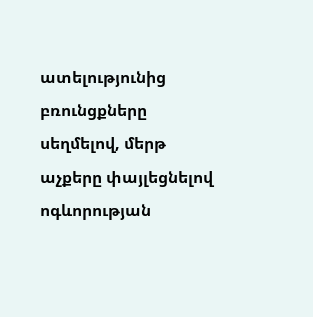ատելությունից բռունցքները սեղմելով, մերթ
աչքերը փայլեցնելով ոգևորության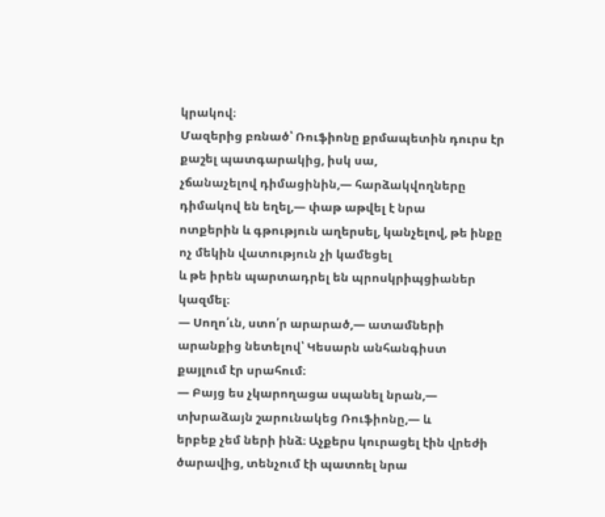կրակով։
Մազերից բռնած՝ Ռուֆիոնը քրմապետին դուրս էր քաշել պատգարակից, իսկ սա,
չճանաչելով դիմացինին,— հարձակվողները դիմակով են եղել,— փաթ աթվել է նրա
ոտքերին և գթություն աղերսել, կանչելով, թե ինքը ոչ մեկին վատություն չի կամեցել
և թե իրեն պարտադրել են պրոսկրիպցիաներ կազմել։
— Սողո՛ւն, ստո՛ր արարած,— ատամների արանքից նետելով՝ Կեսարն անհանգիստ
քայլում էր սրահում։
— Բայց ես չկարողացա սպանել նրան,— տխրաձայն շարունակեց Ռուֆիոնը,— և
երբեք չեմ ների ինձ։ Աչքերս կուրացել էին վրեժի ծարավից, տենչում էի պատռել նրա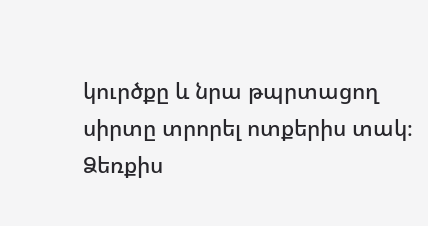կուրծքը և նրա թպրտացող սիրտը տրորել ոտքերիս տակ։ Ձեռքիս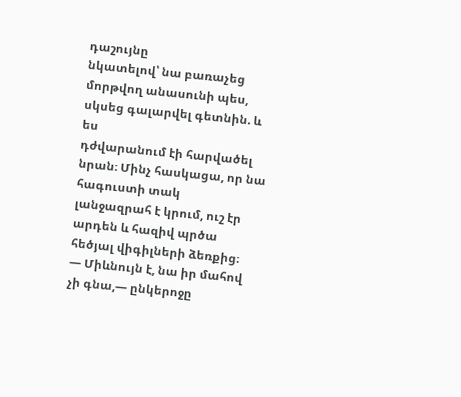դաշույնը
նկատելով՝ նա բառաչեց մորթվող անասունի պես, սկսեց գալարվել գետնին. և ես
դժվարանում էի հարվածել նրան։ Մինչ հասկացա, որ նա հագուստի տակ
լանջազրահ է կրում, ուշ էր արդեն և հազիվ պրծա հեծյալ վիգիլների ձեռքից։
— Միևնույն է, նա իր մահով չի գնա,— ընկերոջը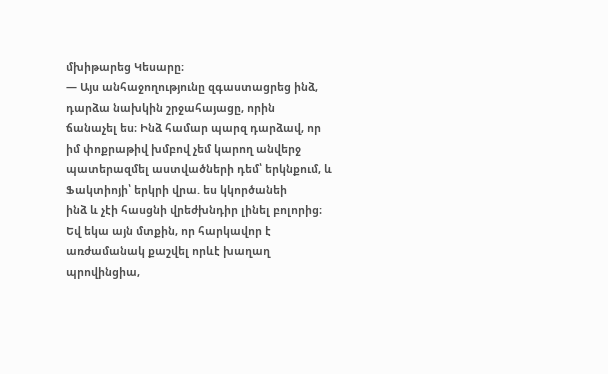մխիթարեց Կեսարը։
— Այս անհաջողությունը զգաստացրեց ինձ, դարձա նախկին շրջահայացը, որին
ճանաչել ես։ Ինձ համար պարզ դարձավ, որ իմ փոքրաթիվ խմբով չեմ կարող անվերջ
պատերազմել աստվածների դեմ՝ երկնքում, և Ֆակտիոյի՝ երկրի վրա. ես կկործանեի
ինձ և չէի հասցնի վրեժխնդիր լինել բոլորից։ Եվ եկա այն մտքին, որ հարկավոր է
առժամանակ քաշվել որևէ խաղաղ պրովինցիա,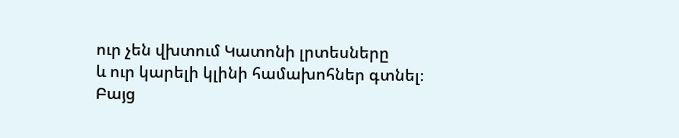ուր չեն վխտում Կատոնի լրտեսները
և ուր կարելի կլինի համախոհներ գտնել։ Բայց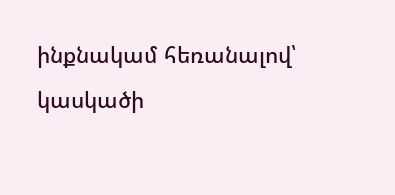ինքնակամ հեռանալով՝ կասկածի